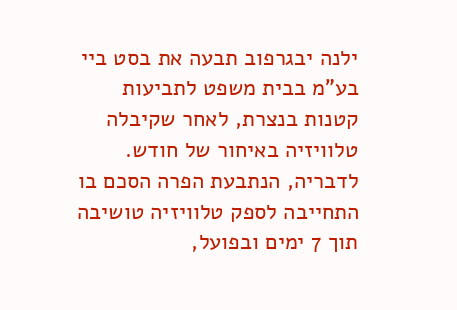ילנה יבגרפוב תבעה את בסט ביי בע"מ בבית משפט לתביעות קטנות בנצרת, לאחר שקיבלה טלוויזיה באיחור של חודש. לדבריה, הנתבעת הפרה הסכם בו התחייבה לספק טלוויזיה טושיבה תוך 7 ימים ובפועל,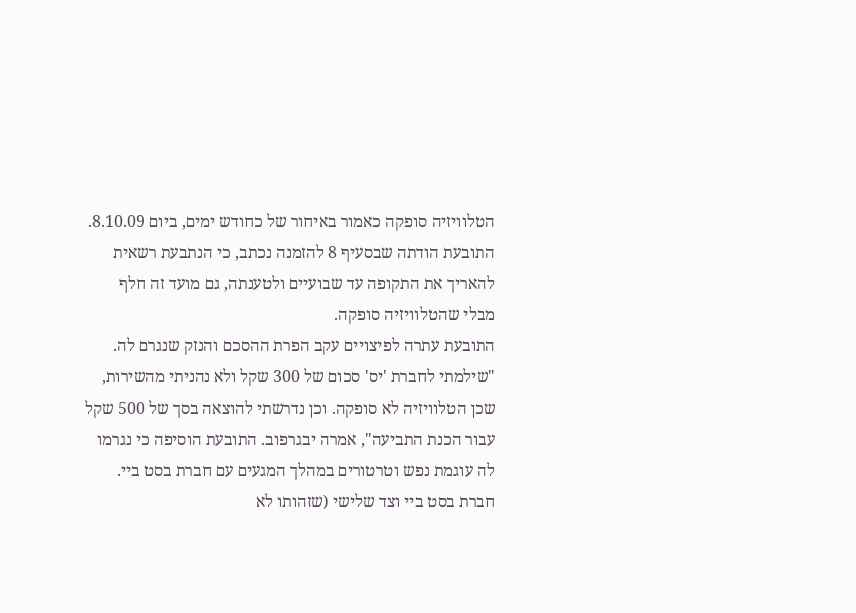הטלוויזיה סופקה כאמור באיחור של כחודש ימים, ביום 8.10.09. התובעת הודתה שבסעיף 8 להזמנה נכתב, כי הנתבעת רשאית להאריך את התקופה עד שבועיים ולטענתה, גם מועד זה חלף מבלי שהטלוויזיה סופקה.
התובעת עתרה לפיצויים עקב הפרת ההסכם והנזק שנגרם לה. "שילמתי לחברת 'יס' סכום של 300 שקל ולא נהניתי מהשירות, שכן הטלוויזיה לא סופקה. וכן נדרשתי להוצאה בסך של 500 שקל עבור הכנת התביעה", אמרה יבגרפוב. התובעת הוסיפה כי נגרמו לה עוגמת נפש וטרטורים במהלך המגעים עם חברת בסט ביי.
חברת בסט ביי וצד שלישי (שזהותו לא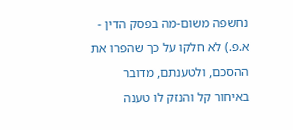נחשפה משום-מה בפסק הדין - א.פ.) לא חלקו על כך שהפרו את ההסכם, ולטענתם, מדובר באיחור קל והנזק לו טענה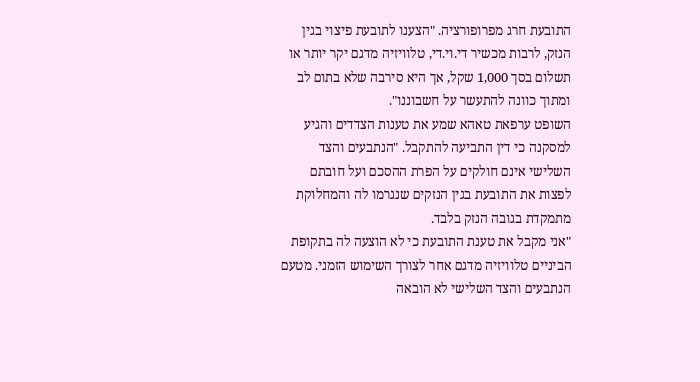התובעת חרג מפרופורציה. "הצענו לתובעת פיצוי בגין הנזק, לרבות מכשיר די.וי.די, טלוויזיה מדגם יקר יותר או תשלום בסך 1,000 שקל, אך היא סירבה שלא בתום לב ומתוך כוונה להתעשר על חשבוננו".
השופט ערפאת טאהא שמע את טענות הצדדים והגיע למסקנה כי דין התביעה להתקבל. "הנתבעים והצד השלישי אינם חולקים על הפרת ההסכם ועל חובתם לפצות את התובעת בגין הנזקים שנגרמו לה והמחלוקת מתמקדת בגובה הנזק בלבד.
"אני מקבל את טענת התובעת כי לא הוצעה לה בתקופת הביניים טלוויזיה מדגם אחר לצורך השימוש הזמני. מטעם הנתבעים והצד השלישי לא הובאה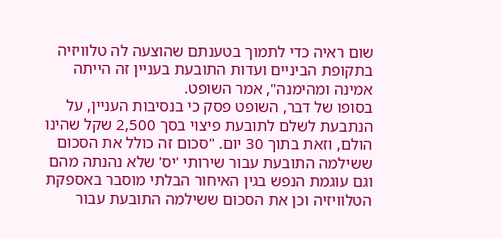שום ראיה כדי לתמוך בטענתם שהוצעה לה טלוויזיה בתקופת הביניים ועדות התובעת בעניין זה הייתה אמינה ומהימנה", אמר השופט.
בסופו של דבר, השופט פסק כי בנסיבות העניין, על הנתבעת לשלם לתובעת פיצוי בסך 2,500 שקל שהינו הולם, וזאת בתוך 30 יום. "סכום זה כולל את הסכום ששילמה התובעת עבור שירותי 'יס' שלא נהנתה מהם וגם עוגמת הנפש בגין האיחור הבלתי מוסבר באספקת הטלוויזיה וכן את הסכום ששילמה התובעת עבור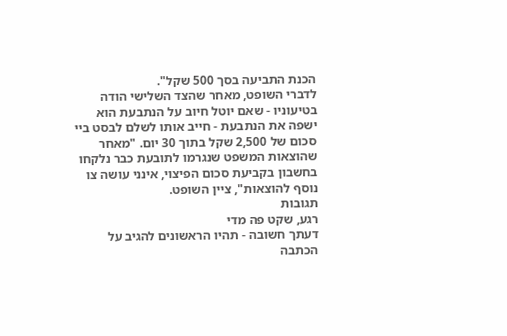הכנת התביעה בסך 500 שקל".
לדברי השופט, מאחר שהצד השלישי הודה בטיעוניו - שאם יוטל חיוב על הנתבעת הוא ישפה את הנתבעת - חייב אותו לשלם לבסט ביי סכום של 2,500 שקל בתוך 30 יום. "מאחר שהוצאות המשפט שנגרמו לתובעת כבר נלקחו בחשבון בקביעת סכום הפיצוי, אינני עושה צו נוסף להוצאות", ציין השופט.
תגובות
רגע, שקט פה מדי
דעתך חשובה - תהיו הראשונים להגיב על הכתבה